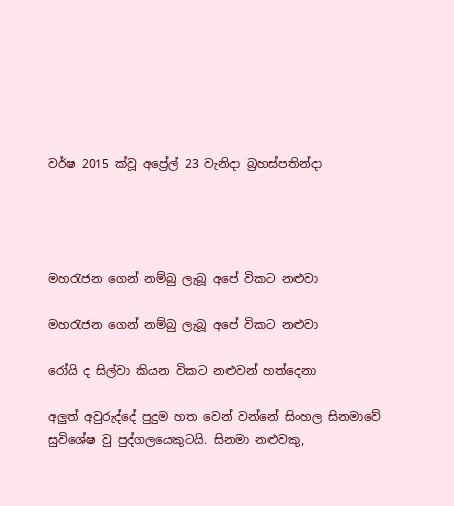වර්ෂ 2015 ක්වූ අප්‍රේල් 23 වැනිදා බ්‍රහස්පතින්දා




මහරැජන ගෙන් නම්බු ලැබූ අපේ විකට නළුවා

මහරැජන ගෙන් නම්බු ලැබූ අපේ විකට නළුවා

රෝයි ද සිල්වා කියන විකට නළුවන් හත්දෙනා

අලුත් අවුරුද්දේ පුදුම හත වෙන් වන්නේ සිංහල සිනමාවේ සුවිශේෂ වු පුද්ගලයෙකුටයි. සිනමා නළුවකු,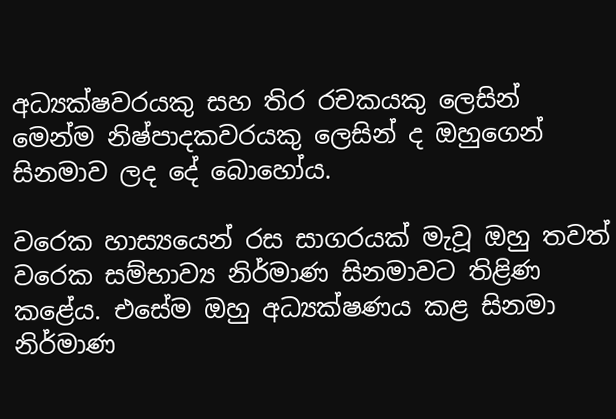අධ්‍යක්ෂවරයකු සහ තිර රචකයකු ලෙසින් මෙන්ම නිෂ්පාදකවරයකු ලෙසින් ද ඔහුගෙන් සිනමාව ලද දේ බොහෝය.

වරෙක හාස්‍යයෙන් රස සාගරයක් මැවූ ඔහු තවත් වරෙක සම්භාව්‍ය නිර්මාණ සිනමාවට තිළිණ කළේය. එසේම ඔහු අධ්‍යක්ෂණය කළ සිනමා නිර්මාණ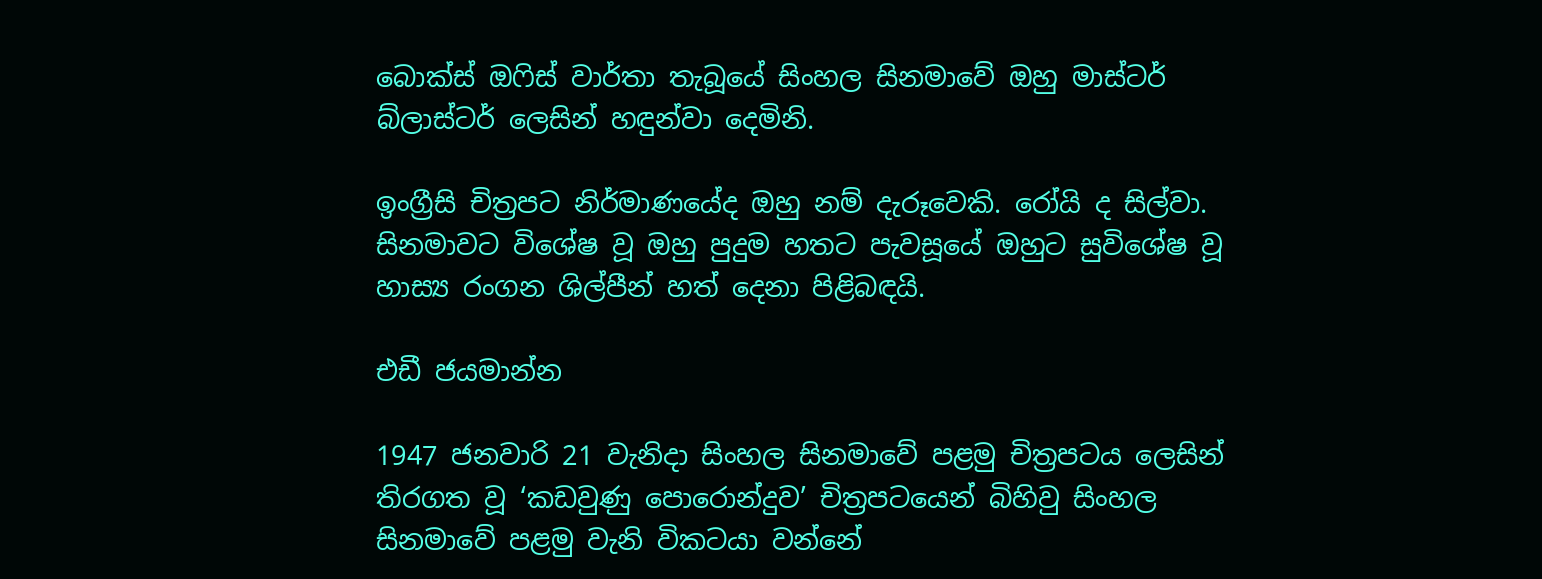බොක්ස් ඔෆිස් වාර්තා තැබූයේ සිංහල සිනමාවේ ඔහු මාස්ටර් බ්ලාස්ටර් ලෙසින් හඳුන්වා දෙමිනි.

ඉංග්‍රීසි චිත්‍රපට නිර්මාණයේද ඔහු නම් දැරූවෙකි. රෝයි ද සිල්වා. සිනමාවට විශේෂ වූ ඔහු පුදුම හතට පැවසූයේ ඔහුට සුවිශේෂ වූ හාස්‍ය රංගන ශිල්පීන් හත් දෙනා පිළිබඳයි.

එඩී ජයමාන්න

1947 ජනවාරි 21 වැනිදා සිංහල සිනමාවේ පළමු චිත්‍රපටය ලෙසින් තිරගත වූ ‘කඩවුණු පොරොන්දුව’ චිත්‍රපටයෙන් බිහිවු සිංහල සිනමාවේ පළමු වැනි විකටයා වන්නේ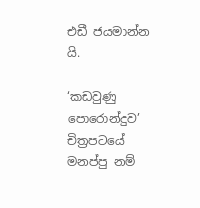එඩී ජයමාන්න යි.

‘කඩවුණු පොරොන්දුව’ චිත්‍රපටයේ මනප්පු නම්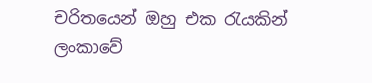චරිතයෙන් ඔහු එක රැයකින් ලංකාවේ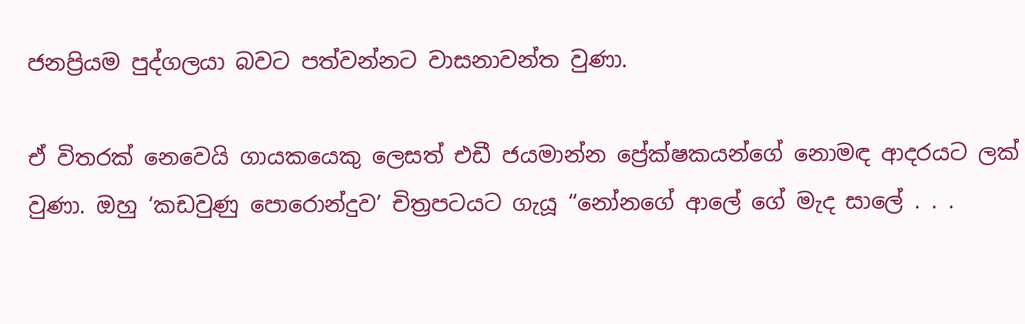ජනප්‍රියම පුද්ගලයා බවට පත්වන්නට වාසනාවන්ත වුණා.

ඒ විතරක් නෙවෙයි ගායකයෙකු ලෙසත් එඩී ජයමාන්න ප්‍රේක්ෂකයන්ගේ නොමඳ ආදරයට ලක් වුණා. ඔහු ‘කඩවුණු පොරොන්දුව’ චිත්‍රපටයට ගැයූ “නෝනගේ ආලේ ගේ මැද සාලේ . . .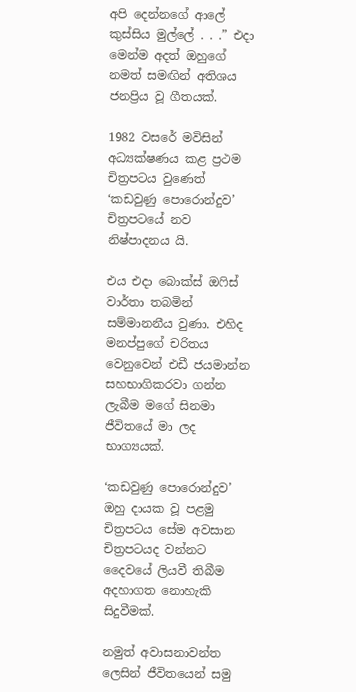අපි දෙන්නගේ ආලේ කුස්සිය මුල්ලේ . . .” එදා මෙන්ම අදත් ඔහුගේ නමත් සමඟින් අතිශය ජනප්‍රිය වූ ගීතයක්.

1982 වසරේ මවිසින් අධ්‍යක්ෂණය කළ ප්‍රථම චිත්‍රපටය වුණෙත් ‘කඩවුණු පොරොන්දුව’ චිත්‍රපටයේ නව නිෂ්පාදනය යි.

එය එදා බොක්ස් ඔෆිස් වාර්තා තබමින් සම්මානනීය වුණා. එහිද මනප්පුගේ චරිතය වෙනුවෙන් එඩී ජයමාන්න සහභාගිකරවා ගන්න ලැබීම මගේ සිනමා ජීවිතයේ මා ලද භාග්‍යයක්.

‘කඩවුණු පොරොන්දුව’ ඔහු දායක වූ පළමු චිත්‍රපටය සේම අවසාන චිත්‍රපටයද වන්නට දෛවයේ ලියවී තිබීම අදහාගත නොහැකි සිදුවීමක්.

නමුත් අවාසනාවන්ත ලෙසින් ජීවිතයෙන් සමු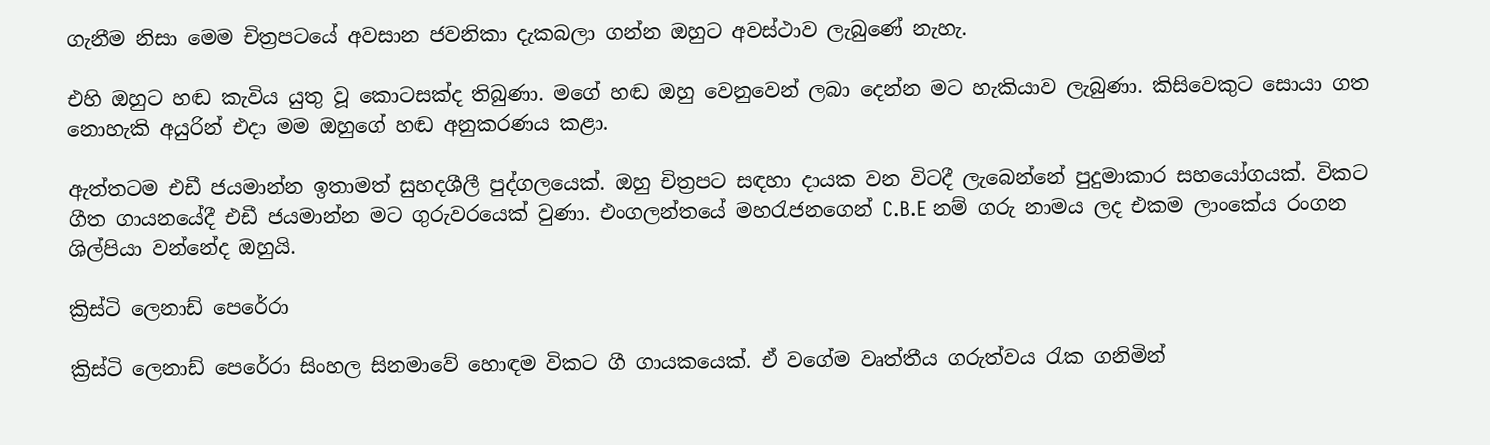ගැනීම නිසා මෙම චිත්‍රපටයේ අවසාන ජවනිකා දැකබලා ගන්න ඔහුට අවස්ථාව ලැබුණේ නැහැ.

එහි ඔහුට හඬ කැවිය යුතු වූ කොටසක්ද තිබුණා. මගේ හඬ ඔහු වෙනුවෙන් ලබා දෙන්න මට හැකියාව ලැබුණා. කිසිවෙකුට සොයා ගත නොහැකි අයුරින් එදා මම ඔහුගේ හඬ අනුකරණය කළා.

ඇත්තටම එඩී ජයමාන්න ඉතාමත් සුහදශීලී පුද්ගලයෙක්. ඔහු චිත්‍රපට සඳහා දායක වන විටදී ලැබෙන්නේ පුදුමාකාර සහයෝගයක්. විකට ගීත ගායනයේදී එඩී ජයමාන්න මට ගුරුවරයෙක් වුණා. එංගලන්තයේ මහරැජනගෙන් C.B.E නම් ගරු නාමය ලද එකම ලාංකේය රංගන ශිල්පියා වන්නේද ඔහුයි.

ක්‍රිස්ටි ලෙනාඩ් පෙරේරා

ක්‍රිස්ටි ලෙනාඩ් පෙරේරා සිංහල සිනමාවේ හොඳම විකට ගී ගායකයෙක්. ඒ වගේම වෘත්තීය ගරුත්වය රැක ගනිමින්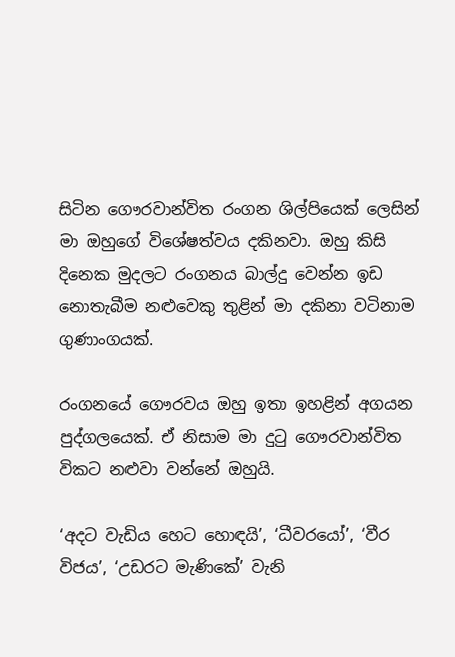සිටින ගෞරවාන්විත රංගන ශිල්පියෙක් ලෙසින් මා ඔහුගේ විශේෂත්වය දකිනවා. ඔහු කිසි දිනෙක මුදලට රංගනය බාල්දු වෙන්න ඉඩ නොතැබීම නළුවෙකු තුළින් මා දකිනා වටිනාම ගුණාංගයක්.

රංගනයේ ගෞරවය ඔහු ඉතා ඉහළින් අගයන පුද්ගලයෙක්. ඒ නිසාම මා දුටු ගෞරවාන්විත විකට නළුවා වන්නේ ඔහුයි.

‘අදට වැඩිය හෙට හොඳයි’, ‘ධීවරයෝ’, ‘වීර විජය’, ‘උඩරට මැණිකේ’ වැනි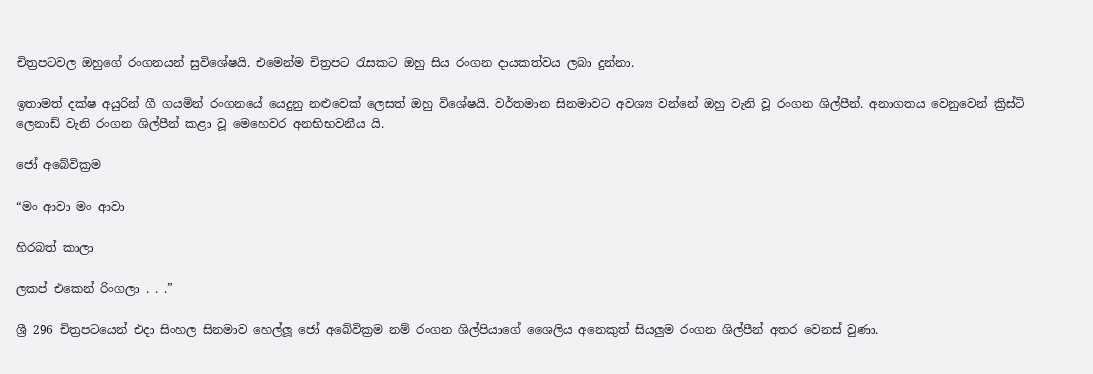චිත්‍රපටවල ඔහුගේ රංගනයන් සුවිශේෂයි. එමෙන්ම චිත්‍රපට රැසකට ඔහු සිය රංගන දායකත්වය ලබා දුන්නා.

ඉතාමත් දක්ෂ අයුරින් ගී ගයමින් රංගනයේ යෙදුනු නළුවෙක් ලෙසත් ඔහු විශේෂයි. වර්තමාන සිනමාවට අවශ්‍ය වන්නේ ඔහු වැනි වූ රංගන ශිල්පීන්. අනාගතය වෙනුවෙන් ක්‍රිස්ටි ලෙනාඩ් වැනි රංගන ශිල්පීන් කළා වූ මෙහෙවර අනභිභවනීය යි.

ජෝ අබේවික්‍රම

“මං ආවා මං ආවා

හිරබත් කාලා

ලකප් එකෙන් රිංගලා . . .”

ශ්‍රී 296 චිත්‍රපටයෙන් එදා සිංහල සිනමාව හෙල්ලූ ජෝ අබේවික්‍රම නම් රංගන ශිල්පියාගේ ශෛලිය අනෙකුත් සියලුම රංගන ශිල්පීන් අතර වෙනස් වුණා.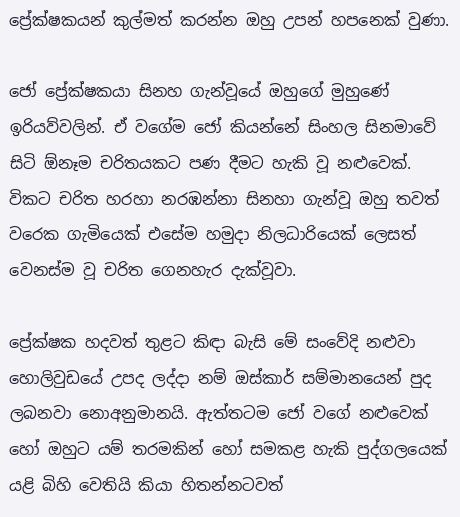ප්‍රේක්ෂකයන් කුල්මත් කරන්න ඔහු උපන් හපනෙක් වුණා.

ජෝ ප්‍රේක්ෂකයා සිනහ ගැන්වූයේ ඔහුගේ මුහුණේ ඉරියව්වලින්. ඒ වගේම ජෝ කියන්නේ සිංහල සිනමාවේ සිටි ඕනෑම චරිතයකට පණ දීමට හැකි වූ නළුවෙක්. විකට චරිත හරහා නරඹන්නා සිනහා ගැන්වූ ඔහු තවත් වරෙක ගැමියෙක් එසේම හමුදා නිලධාරියෙක් ලෙසත් වෙනස්ම වූ චරිත ගෙනහැර දැක්වූවා.

ප්‍රේක්ෂක හදවත් තුළට කිඳා බැසි මේ සංවේදි නළුවා හොලිවුඩයේ උපද ලද්දා නම් ඔස්කාර් සම්මානයෙන් පුද ලබනවා නොඅනුමානයි. ඇත්තටම ජෝ වගේ නළුවෙක් හෝ ඔහුට යම් තරමකින් හෝ සමකළ හැකි පුද්ගලයෙක් යළි බිහි වෙතියි කියා හිතන්නටවත්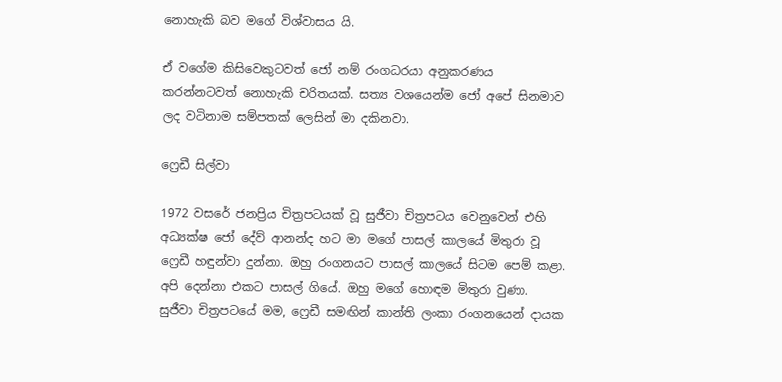නොහැකි බව මගේ විශ්වාසය යි.

ඒ වගේම කිසිවෙකුටවත් ජෝ නම් රංගධරයා අනුකරණය කරන්නටවත් නොහැකි චරිතයක්. සත්‍ය වශයෙන්ම ජෝ අපේ සිනමාව ලද වටිනාම සම්පතක් ලෙසින් මා දකිනවා.

ෆ්‍රෙඩී සිල්වා

1972 වසරේ ජනප්‍රිය චිත්‍රපටයක් වූ සුජීවා චිත්‍රපටය වෙනුවෙන් එහි අධ්‍යක්ෂ ජෝ දේව් ආනන්ද හට මා මගේ පාසල් කාලයේ මිතුරා වූ ෆ්‍රෙඩී හඳුන්වා දුන්නා. ඔහු රංගනයට පාසල් කාලයේ සිටම පෙම් කළා. අපි දෙන්නා එකට පාසල් ගියේ. ඔහු මගේ හොඳම මිතුරා වුණා. සුජීවා චිත්‍රපටයේ මම, ෆ්‍රෙඩී සමඟින් කාන්ති ලංකා රංගනයෙන් දායක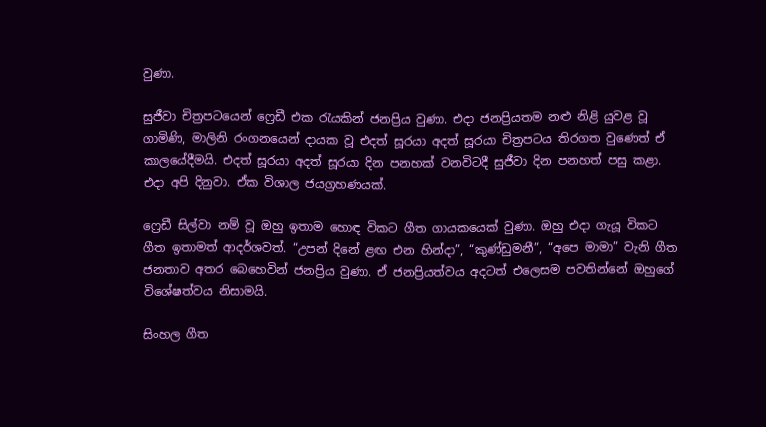වුණා.

සුජීවා චිත්‍රපටයෙන් ෆ්‍රෙඩී එක රැයකින් ජනප්‍රිය වුණා. එදා ජනප්‍රියතම නළු නිළි යුවළ වූ ගාමිණි, මාලිනි රංගනයෙන් දායක වූ එදත් සූරයා අදත් සූරයා චිත්‍රපටය තිරගත වුණෙත් ඒ කාලයේදීමයි. එදත් සූරයා අදත් සූරයා දින පනහක් වනවිටදී සුජීවා දින පනහත් පසු කළා. එදා අපි දිනුවා. ඒක විශාල ජයග්‍රහණයක්.

ෆ්‍රෙඩී සිල්වා නම් වූ ඔහු ඉතාම හොඳ විකට ගීත ගායකයෙක් වුණා. ඔහු එදා ගැයූ විකට ගීත ඉතාමත් ආදර්ශවත්. “උපන් දිනේ ළඟ එන හින්දා”, “කුණ්ඩුමනී”, “අපෙ මාමා” වැනි ගීත ජනතාව අතර බෙහෙවින් ජනප්‍රිය වුණා. ඒ ජනප්‍රියත්වය අදටත් එලෙසම පවතින්නේ ඔහුගේ විශේෂත්වය නිසාමයි.

සිංහල ගීත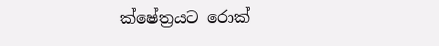ක්ෂේත්‍රයට රොක්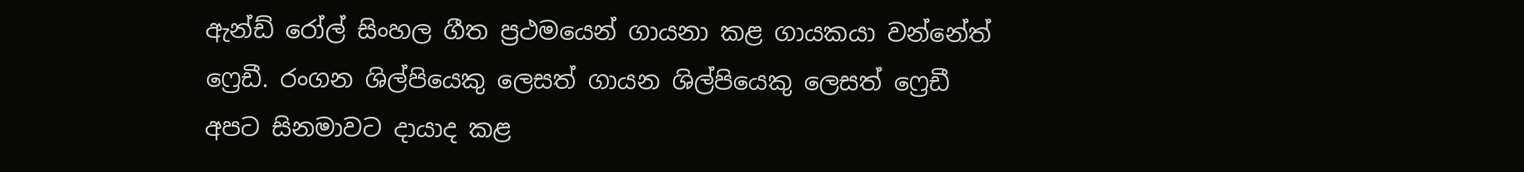ඇන්ඩ් රෝල් සිංහල ගීත ප්‍රථමයෙන් ගායනා කළ ගායකයා වන්නේත් ෆ්‍රෙඩී. රංගන ශිල්පියෙකු ලෙසත් ගායන ශිල්පියෙකු ලෙසත් ෆ්‍රෙඩී අපට සිනමාවට දායාද කළ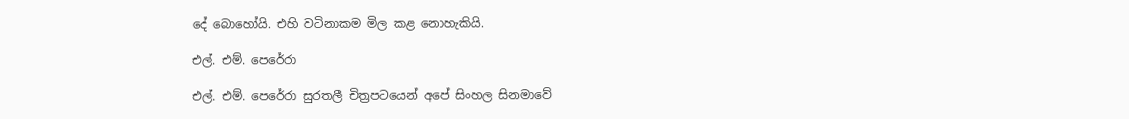දේ බොහෝයි. එහි වටිනාකම මිල කළ නොහැකියි.

එල්. එම්. පෙරේරා

එල්. එම්. පෙරේරා සුරතලී චිත්‍රපටයෙන් අපේ සිංහල සිනමාවේ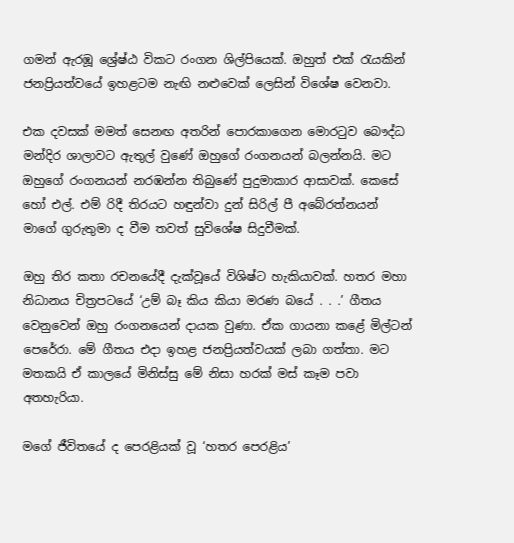ගමන් ඇරඹූ ශ්‍රේෂ්ඨ විකට රංගන ශිල්පියෙක්. ඔහුත් එක් රැයකින් ජනප්‍රියත්වයේ ඉහළටම නැඟි නළුවෙක් ලෙසින් විශේෂ වෙනවා.

එක දවසක් මමත් සෙනඟ අතරින් පොරකාගෙන මොරටුව බෞද්ධ මන්දිර ශාලාවට ඇතුල් වුණේ ඔහුගේ රංගනයන් බලන්නයි. මට ඔහුගේ රංගනයන් නරඹන්න තිබුණේ පුදුමාකාර ආසාවක්. කෙසේ හෝ එල්. එම් රිදී තිරයට හඳුන්වා දුන් සිරිල් පී අබේරත්නයන් මාගේ ගුරුතුමා ද වීම තවත් සුවිශේෂ සිදුවීමක්.

ඔහු තිර කතා රචනයේදී දැක්වූයේ විශිෂ්ට හැකියාවක්. හතර මහා නිධානය චිත්‍රපටයේ ‘උම් බෑ කිය කියා මරණ බයේ . . .’ ගීතය වෙනුවෙන් ඔහු රංගනයෙන් දායක වුණා. ඒක ගායනා කළේ මිල්ටන් පෙරේරා. මේ ගීතය එදා ඉහළ ජනප්‍රියත්වයක් ලබා ගත්තා. මට මතකයි ඒ කාලයේ මිනිස්සු මේ නිසා හරක් මස් කෑම පවා අතහැරියා.

මගේ ජීවිතයේ ද පෙරළියක් වූ ‘හතර පෙරළිය’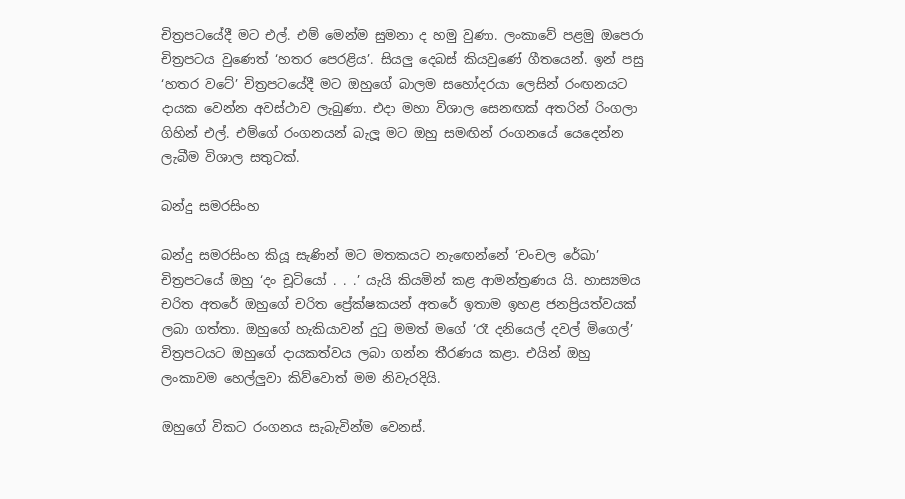චිත්‍රපටයේදී මට එල්. එම් මෙන්ම සුමනා ද හමු වුණා. ලංකාවේ පළමු ඔපෙරා චිත්‍රපටය වුණෙත් ‘හතර පෙරළිය’. සියලු දෙබස් කියවුණේ ගීතයෙන්. ඉන් පසු ‘හතර වටේ’ චිත්‍රපටයේදී මට ඔහුගේ බාලම සහෝදරයා ලෙසින් රංඟනයට දායක වෙන්න අවස්ථාව ලැබුණා. එදා මහා විශාල සෙනඟක් අතරින් රිංගලා ගිහින් එල්. එම්ගේ රංගනයන් බැලූ මට ඔහු සමඟින් රංගනයේ යෙදෙන්න ලැබීම විශාල සතුටක්.

බන්දු සමරසිංහ

බන්දු සමරසිංහ කියූ සැණින් මට මතකයට නැඟෙන්නේ ‘චංචල රේඛා’ චිත්‍රපටයේ ඔහු ‘දං චූටියෝ . . .’ යැයි කියමින් කළ ආමන්ත්‍රණය යි. හාස්‍යමය චරිත අතරේ ඔහුගේ චරිත ප්‍රේක්ෂකයන් අතරේ ඉතාම ඉහළ ජනප්‍රියත්වයක් ලබා ගත්තා. ඔහුගේ හැකියාවන් දුටු මමත් මගේ ‘රෑ දනියෙල් දවල් මිගෙල්’ චිත්‍රපටයට ඔහුගේ දායකත්වය ලබා ගන්න තීරණය කළා. එයින් ඔහු ලංකාවම හෙල්ලුවා කිව්වොත් මම නිවැරදියි.

ඔහුගේ විකට රංගනය සැබැවින්ම වෙනස්.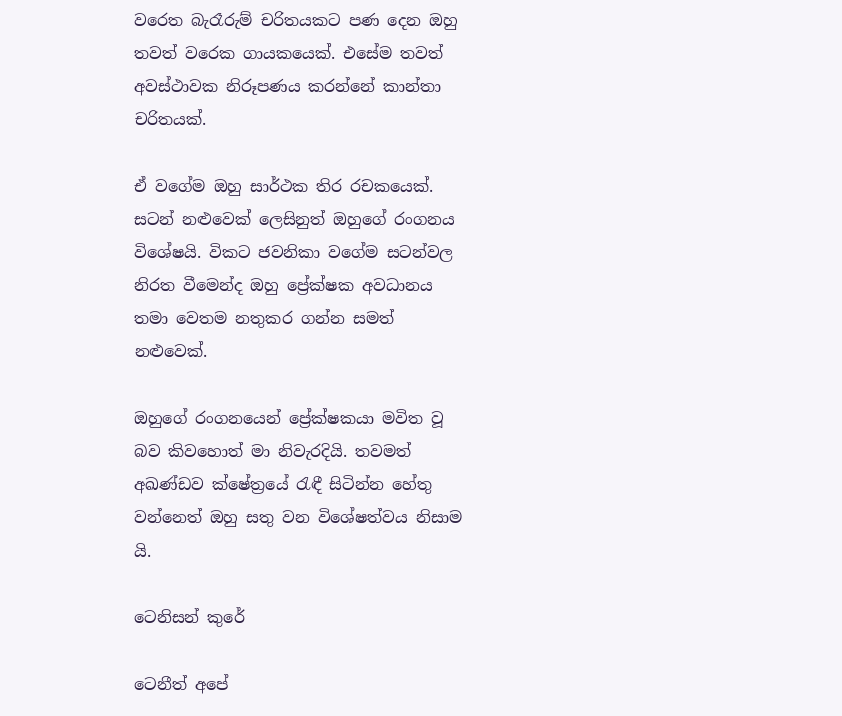වරෙත බැරෑරුම් චරිතයකට පණ දෙන ඔහු තවත් වරෙක ගායකයෙක්. එසේම තවත් අවස්ථාවක නිරූපණය කරන්නේ කාන්තා චරිතයක්.

ඒ වගේම ඔහු සාර්ථක තිර රචකයෙක්. සටන් නළුවෙක් ලෙසිනුත් ඔහුගේ රංගනය විශේෂයි. විකට ජවනිකා වගේම සටන්වල නිරත වීමෙන්ද ඔහු ප්‍රේක්ෂක අවධානය තමා වෙතම නතුකර ගන්න සමත් නළුවෙක්.

ඔහුගේ රංගනයෙන් ප්‍රේක්ෂකයා මවිත වූ බව කිවහොත් මා නිවැරදියි. තවමත් අඛණ්ඩව ක්ෂේත්‍රයේ රැඳී සිටින්න හේතු වන්නෙත් ඔහු සතු වන විශේෂත්වය නිසාම යි.

ටෙනිසන් කුරේ

ටෙනීත් අපේ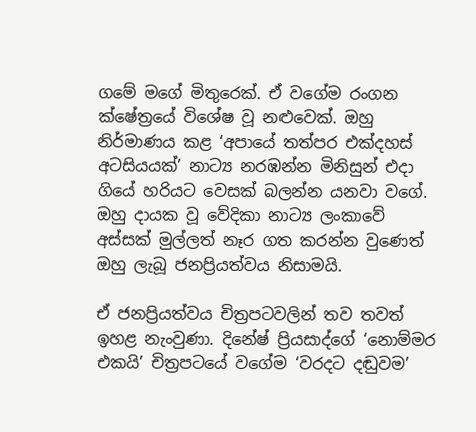ගමේ මගේ මිතුරෙක්. ඒ වගේම රංගන ක්ෂේත්‍රයේ විශේෂ වූ නළුවෙක්. ඔහු නිර්මාණය කළ ‘අපායේ තත්පර එක්දහස් අටසියයක්’ නාට්‍ය නරඹන්න මිනිසුන් එදා ගියේ හරියට වෙසක් බලන්න යනවා වගේ. ඔහු දායක වූ වේදිකා නාට්‍ය ලංකාවේ අස්සක් මුල්ලත් නෑර ගත කරන්න වුණෙත් ඔහු ලැබූ ජනප්‍රියත්වය නිසාමයි.

ඒ ජනප්‍රියත්වය චිත්‍රපටවලින් තව තවත් ඉහළ නැංවුණා. දිනේෂ් ප්‍රියසාද්ගේ ‘නොම්මර එකයි’ චිත්‍රපටයේ වගේම ‘වරදට දඬුවම’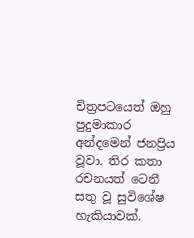චිත්‍රපටයෙත් ඔහු පුදුමාකාර අන්දමෙන් ජනප්‍රිය වූවා. තිර කතා රචනයත් ටෙනී සතු වූ සුවිශේෂ හැකියාවක්.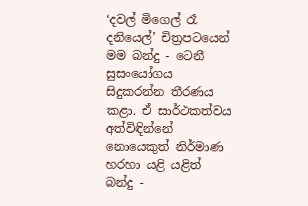‘දවල් මිගෙල් රෑ දනියෙල්’ චිත්‍රපටයෙන් මම බන්දු - ටෙනී සුසංයෝගය සිදුකරන්න තීරණය කළා. ඒ සාර්ථකත්වය අත්විඳින්නේ නොයෙකුත් නිර්මාණ හරහා යළි යළිත් බන්දු -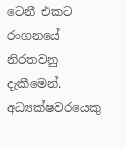ටෙනී එකට රංගනයේ නිරතවනු දැකීමෙන්. අධ්‍යක්ෂවරයෙකු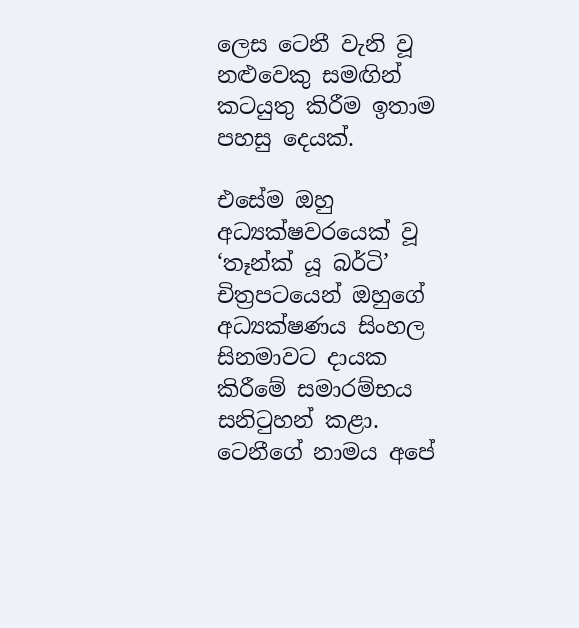ලෙස ටෙනී වැනි වූ නළුවෙකු සමඟින් කටයුතු කිරීම ඉතාම පහසු දෙයක්.

එසේම ඔහු අධ්‍යක්ෂවරයෙක් වූ ‘තෑන්ක් යූ බර්ටි’ චිත්‍රපටයෙන් ඔහුගේ අධ්‍යක්ෂණය සිංහල සිනමාවට දායක කිරීමේ සමාරම්භය සනිටුහන් කළා. ටෙනීගේ නාමය අපේ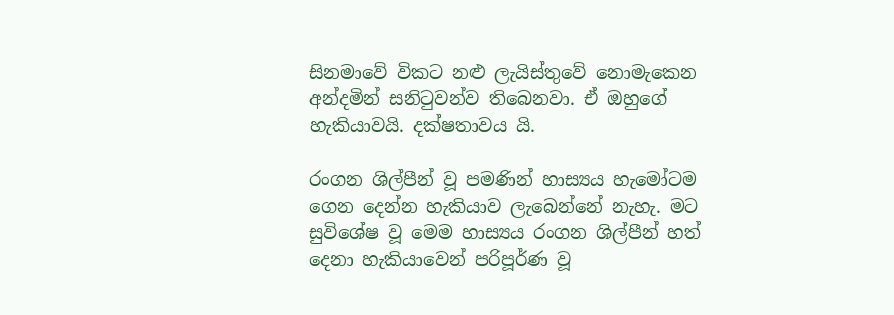සිනමාවේ විකට නළු ලැයිස්තුවේ නොමැකෙන අන්දමින් සනිටුවන්ව තිබෙනවා. ඒ ඔහුගේ හැකියාවයි. දක්ෂතාවය යි.

රංගන ශිල්පීන් වූ පමණින් හාස්‍යය හැමෝටම ගෙන දෙන්න හැකියාව ලැබෙන්නේ නැහැ. මට සුවිශේෂ වූ මෙම හාස්‍යය රංගන ශිල්පීන් හත් දෙනා හැකියාවෙන් පරිපූර්ණ වූ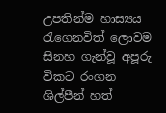උපතින්ම හාස්‍යය රැගෙනවිත් ලොවම සිනහ ගැන්වූ අපූරු විකට රංගන ශිල්පීන් හත්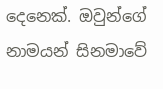දෙනෙක්. ඔවුන්ගේ නාමයන් සිනමාවේ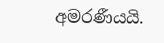අමරණීයයි.